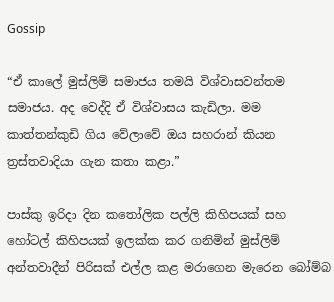Gossip

“ඒ කාලේ මුස්ලිම් සමාජය තමයි විශ්වාසවන්තම සමාජය. අද වෙද්දි ඒ විශ්වාසය කැඩිලා. මම කාත්තන්කුඩි ගිය වේලාවේ ඔය සහරාන් කියන ත්‍රස්තවාදියා ගැන කතා කළා.”

පාස්කු ඉරිදා දින කතෝලික පල්ලි කිහිපයක් සහ හෝටල් කිහිපයක් ඉලක්ක කර ගනිමින් මුස්ලිම් අන්තවාදීන් පිරිසක් එල්ල කළ මරාගෙන මැරෙන බෝම්බ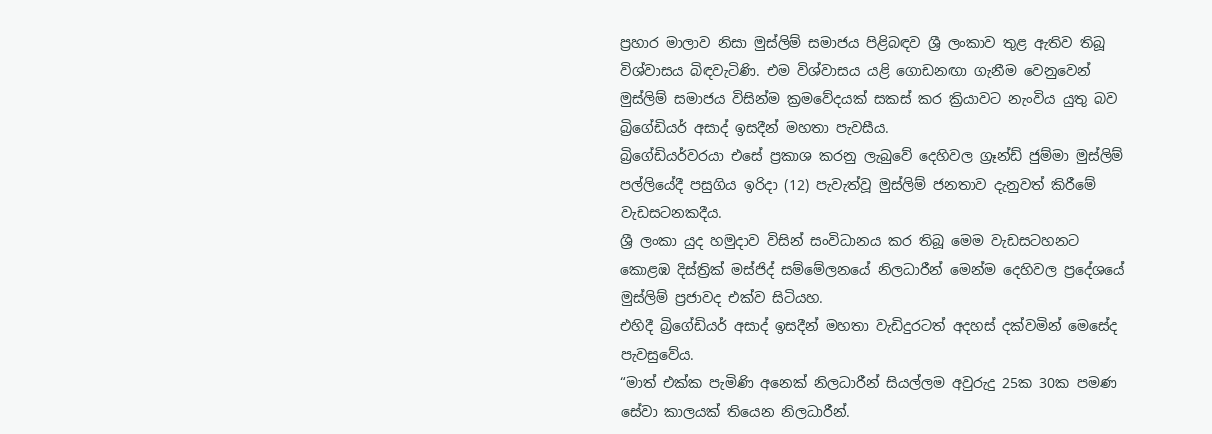ප්‍රහාර මාලාව නිසා මුස්ලිම් සමාජය පිළිබඳව ශ්‍රී ලංකාව තුළ ඇතිව තිබූ විශ්වාසය බිඳවැටිණි. එම විශ්වාසය යළි ගොඩනඟා ගැනීම වෙනුවෙන් මුස්ලිම් සමාජය විසින්ම ක්‍රමවේදයක් සකස් කර ක්‍රියාවට නැංවිය යුතු බව බ්‍රිගේඩියර් අසාද් ඉසදීන් මහතා පැවසීය.
බ්‍රිගේඩියර්වරයා එසේ ප්‍රකාශ කරනු ලැබුවේ දෙහිවල ග්‍රෑන්ඩ් ජුම්මා මුස්ලිම් පල්ලියේදී පසුගිය ඉරිදා (12) පැවැත්වූ මුස්ලිම් ජනතාව දැනුවත් කිරීමේ වැඩසටනකදීය.
ශ්‍රී ලංකා යුද හමුදාව විසින් සංවිධානය කර තිබූ මෙම වැඩසටහනට කොළඹ දිස්ත්‍රික් මස්ජිද් සම්මේලනයේ නිලධාරීන් මෙන්ම දෙහිවල ප්‍රදේශයේ මුස්ලිම් ප්‍රජාවද එක්ව සිටියහ.
එහිදී බ්‍රිගේඩියර් අසාද් ඉසදීන් මහතා වැඩිදුරටත් අදහස් දක්වමින් මෙසේද පැවසුවේය.
“මාත් එක්ක පැමිණි අනෙක් නිලධාරීන් සියල්ලම අවුරුදු 25ක 30ක පමණ සේවා කාලයක් තියෙන නිලධාරීන්.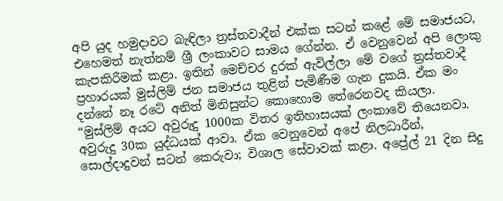අපි යුද හමුදාවට බැඳිලා ත්‍රස්තවාදීන් එක්ක සටන් කළේ මේ සමාජයට, එහෙමත් නැත්නම් ශ්‍රී ලංකාවට සාමය ගේන්න. ඒ වෙනුවෙන් අපි ලොකු කැපකිරීමක් කළා. ඉතින් මෙච්චර දුරක් ඇවිල්ලා මේ වගේ ත්‍රස්තවාදී ප්‍රහාරයක් මුස්ලිම් ජන සමාජය තුළින් පැමිණීම ගැන දුකයි. ඒක මං දන්නේ නෑ රටේ අනිත් මිනිසුන්ට කොහොම තේරෙනවද කියලා.
“මුස්ලිම් අයට අවුරුදු 1000ක විතර ඉතිහාසයක් ලංකාවේ තියෙනවා. අවුරුදු 30ක යුද්ධයක් ආවා. ඒක වෙනුවෙන් අපේ නිලධාරීන්, සොල්දාදුවන් සටන් කෙරුවා; විශාල සේවාවක් කළා. අප්‍රේල් 21 දින සිදු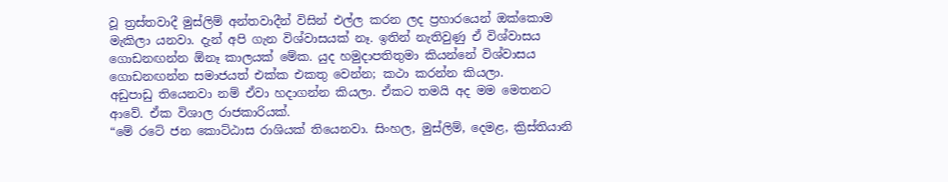වූ ත්‍රස්තවාදී මුස්ලිම් අන්තවාදීන් විසින් එල්ල කරන ලද ප්‍රහාරයෙන් ඔක්කොම මැකිලා යනවා. දැන් අපි ගැන විශ්වාසයක් නෑ. ඉතින් නැතිවුණු ඒ විශ්වාසය ගොඩනඟන්න ඕනෑ කාලයක් මේක. යුද හමුදාපතිතුමා කියන්නේ විශ්වාසය ගොඩනඟන්න සමාජයත් එක්ක එකතු වෙන්න; කථා කරන්න කියලා.
අඩුපාඩු තියෙනවා නම් ඒවා හදාගන්න කියලා. ඒකට තමයි අද මම මෙතනට ආවේ. ඒක විශාල රාජකාරියක්.
“මේ රටේ ජන කොට්ඨාස රාශියක් තියෙනවා. සිංහල, මුස්ලිම්, දෙමළ, ක්‍රිස්තියානි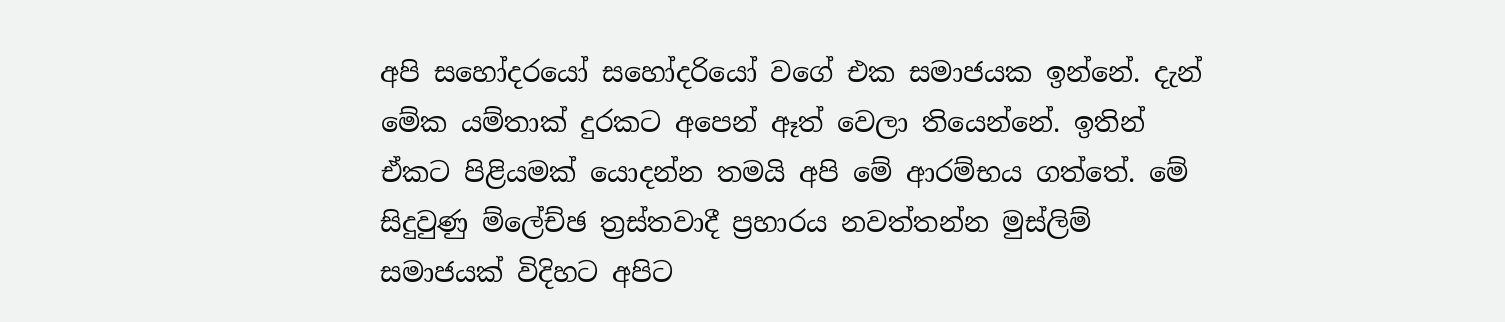අපි සහෝදරයෝ සහෝදරියෝ වගේ එක සමාජයක ඉන්නේ. දැන් මේක යම්තාක් දුරකට අපෙන් ඈත් වෙලා තියෙන්නේ. ඉතින් ඒකට පිළියමක් යොදන්න තමයි අපි මේ ආරම්භය ගත්තේ. මේ සිදුවුණු ම්ලේච්ඡ ත්‍රස්තවාදී ප්‍රහාරය නවත්තන්න මුස්ලිම් සමාජයක් විදිහට අපිට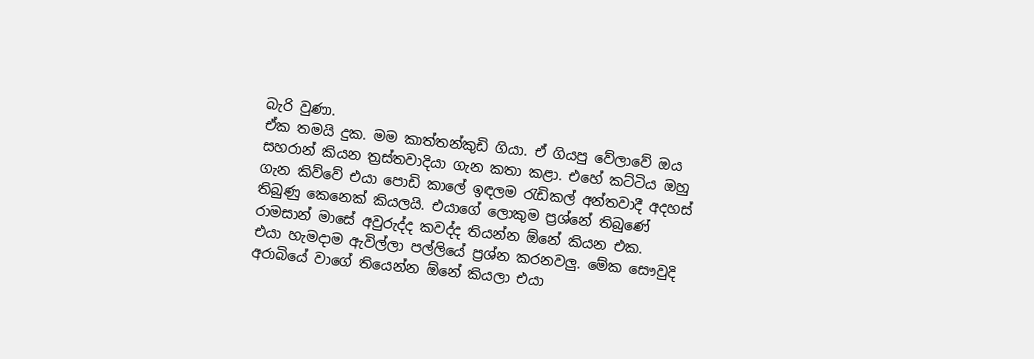බැරි වුණා.
ඒක තමයි දුක. මම කාත්තන්කුඩි ගියා. ඒ ගියපු වේලාවේ ඔය සහරාන් කියන ත්‍රස්තවාදියා ගැන කතා කළා. එහේ කට්ටිය ඔහු ගැන කිව්වේ එයා පොඩි කාලේ ඉඳලම රැඩිකල් අන්තවාදී අදහස් තිබුණු කෙනෙක් කියලයි. එයාගේ ලොකුම ප්‍රශ්නේ තිබුණේ රාමසාන් මාසේ අවුරුද්ද කවද්ද තියන්න ඕනේ කියන එක.
එයා හැමදාම ඇවිල්ලා පල්ලියේ ප්‍රශ්න කරනවලු. මේක සෞවුදි අරාබියේ වාගේ තියෙන්න ඕනේ කියලා එයා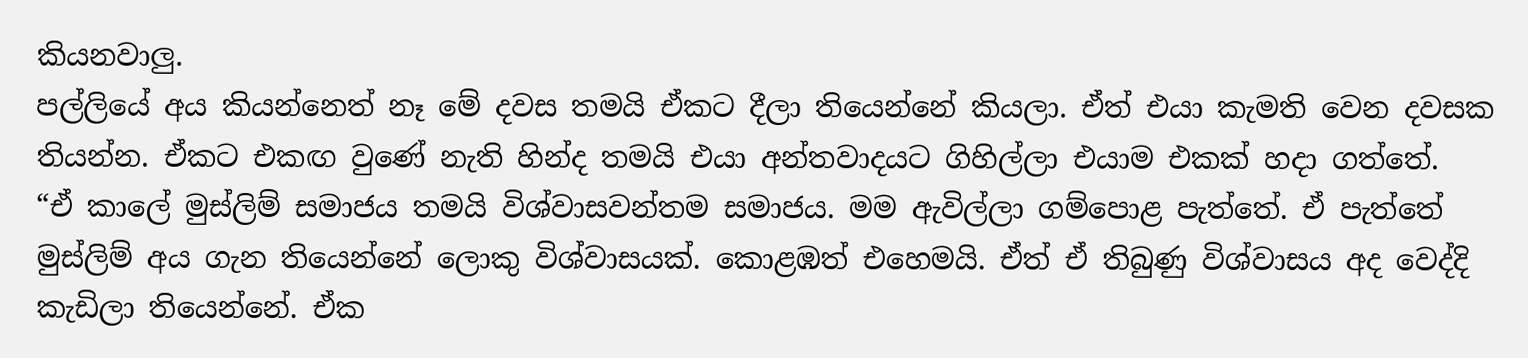කියනවාලු.
පල්ලියේ අය කියන්නෙත් නෑ මේ දවස තමයි ඒකට දීලා තියෙන්නේ කියලා. ඒත් එයා කැමති වෙන දවසක තියන්න. ඒකට එකඟ වුණේ නැති හින්ද තමයි එයා අන්තවාදයට ගිහිල්ලා එයාම එකක් හදා ගත්තේ.
“ඒ කාලේ මුස්ලිම් සමාජය තමයි විශ්වාසවන්තම සමාජය. මම ඇවිල්ලා ගම්පොළ පැත්තේ. ඒ පැත්තේ මුස්ලිම් අය ගැන තියෙන්නේ ලොකු විශ්වාසයක්. කොළඹත් එහෙමයි. ඒත් ඒ තිබුණු විශ්වාසය අද වෙද්දි කැඩිලා තියෙන්නේ. ඒක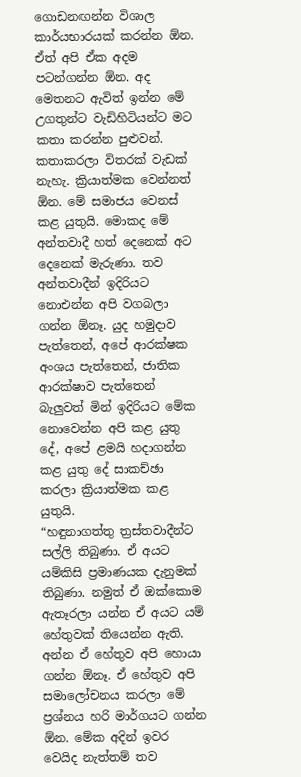ගොඩනඟන්න විශාල කාර්යභාරයක් කරන්න ඕන. ඒත් අපි ඒක අදම පටන්ගන්න ඕන. අද මෙතනට ඇවිත් ඉන්න මේ උගතුන්ට වැඩිහිටියන්ට මට කතා කරන්න පුළුවන්. කතාකරලා විතරක් වැඩක් නැහැ. ක්‍රියාත්මක වෙන්නත් ඕන. මේ සමාජය වෙනස් කළ යුතුයි. මොකද මේ අන්තවාදී හත් දෙනෙක් අට දෙනෙක් මැරුණා. තව අන්තවාදීන් ඉදිරියට නොඑන්න අපි වගබලා ගන්න ඕනෑ. යුද හමුදාව පැත්තෙන්, අපේ ආරක්ෂක අංශය පැත්තෙන්, ජාතික ආරක්ෂාව පැත්තෙන් බැලුවත් මින් ඉදිරියට මේක නොවෙන්න අපි කළ යුතු දේ, අපේ ළමයි හදාගන්න කළ යුතු දේ සාකච්ඡා කරලා ක්‍රියාත්මක කළ යුතුයි.
“හඳුනාගත්තු ත්‍රස්තවාදීන්ට සල්ලි තිබුණා. ඒ අයට යම්කිසි ප්‍රමාණයක දැනුමක් තිබුණා. නමුත් ඒ ඔක්කොම ඇතෑරලා යන්න ඒ අයට යම් හේතුවක් තියෙන්න ඇති. අන්න ඒ හේතුව අපි හොයා ගන්න ඕනෑ. ඒ හේතුව අපි සමාලෝචනය කරලා මේ ප්‍රශ්නය හරි මාර්ගයට ගන්න ඕන. මේක අදින් ඉවර වෙයිද නැත්තම් තව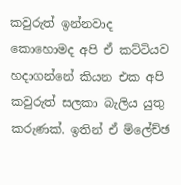කවුරුත් ඉන්නවාද කොහොමද අපි ඒ කට්ටියව හදාගන්නේ කියන එක අපි කවුරුත් සලකා බැලිය යුතු කරුණක්. ඉතින් ඒ ම්ලේච්ඡ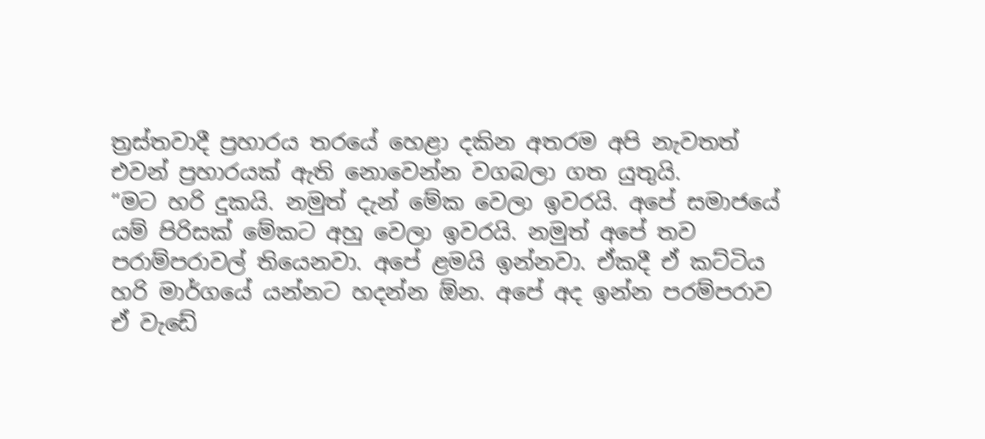ත්‍රස්තවාදී ප්‍රහාරය තරයේ හෙළා දකින අතරම අපි නැවතත් එවන් ප්‍රහාරයක් ඇති නොවෙන්න වගබලා ගත යුතුයි.
“මට හරි දුකයි. නමුත් දැන් මේක වෙලා ඉවරයි. අපේ සමාජයේ යම් පිරිසක් මේකට අහු වෙලා ඉවරයි. නමුත් අපේ තව පරාම්පරාවල් තියෙනවා. අපේ ළමයි ඉන්නවා. ඒකදී ඒ කට්ටිය හරි මාර්ගයේ යන්නට හදන්න ඕන. අපේ අද ඉන්න පරම්පරාව ඒ වැඩේ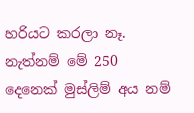හරියට කරලා නෑ. නැත්නම් මේ 250 දෙනෙක් මුස්ලිම් අය නම්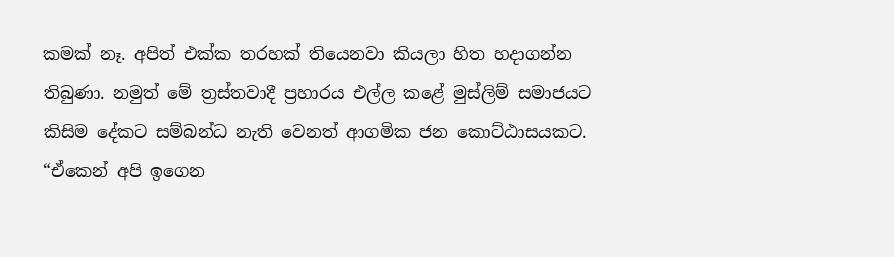කමක් නෑ. අපිත් එක්ක තරහක් තියෙනවා කියලා හිත හදාගන්න තිබුණා. නමුත් මේ ත්‍රස්තවාදී ප්‍රහාරය එල්ල කළේ මුස්ලිම් සමාජයට කිසිම දේකට සම්බන්ධ නැති වෙනත් ආගමික ජන කොට්ඨාසයකට.
“ඒකෙන් අපි ඉගෙන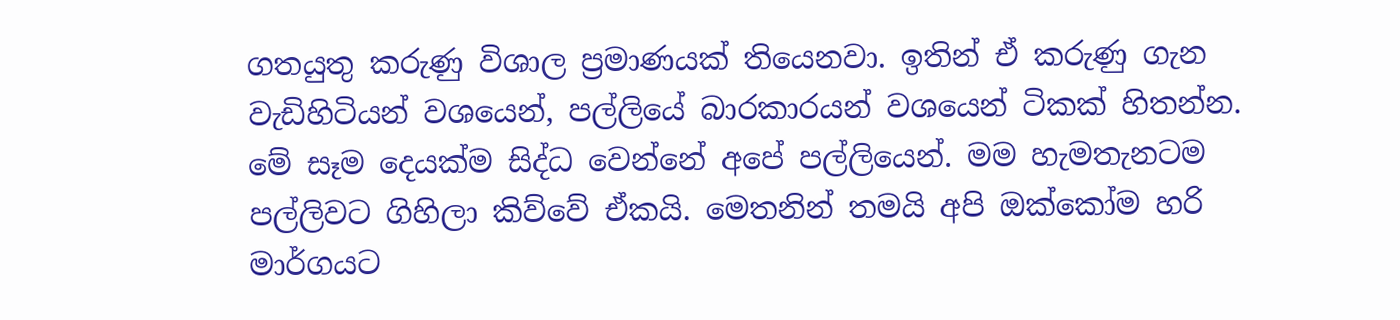ගතයුතු කරුණු විශාල ප්‍රමාණයක් තියෙනවා. ඉතින් ඒ කරුණු ගැන වැඩිහිටියන් වශයෙන්, පල්ලියේ බාරකාරයන් වශයෙන් ටිකක් හිතන්න. මේ සෑම දෙයක්ම සිද්ධ වෙන්නේ අපේ පල්ලියෙන්. මම හැමතැනටම පල්ලිවට ගිහිලා කිව්වේ ඒකයි. මෙතනින් තමයි අපි ඔක්කෝම හරි මාර්ගයට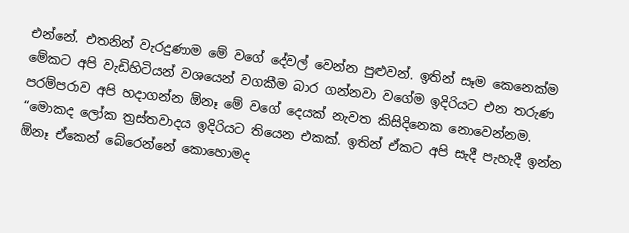එන්නේ. එතනින් වැරදුණාම මේ වගේ දේවල් වෙන්න පුළුවන්. ඉතින් සෑම කෙනෙක්ම මේකට අපි වැඩිහිටියන් වශයෙන් වගකීම බාර ගන්නවා වගේම ඉදිරියට එන තරුණ පරම්පරාව අපි හදාගන්න ඕනෑ මේ වගේ දෙයක් නැවත කිසිදිනෙක නොවෙන්නම.
“මොකද ලෝක ත්‍රස්තවාදය ඉදිරියට තියෙන එකක්. ඉතින් ඒකට අපි සැදී පැහැදී ඉන්න ඕනෑ ඒකෙන් බේරෙන්නේ කොහොමද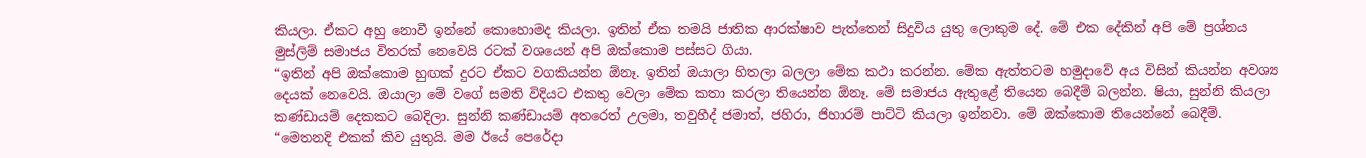කියලා. ඒකට අහු නොවී ඉන්නේ කොහොමද කියලා. ඉතින් ඒක තමයි ජාතික ආරක්ෂාව පැත්තෙන් සිදුවිය යුතු ලොකුම දේ. මේ එක දේකින් අපි මේ ප්‍රශ්නය මුස්ලිම් සමාජය විතරක් නෙවෙයි රටක් වශයෙන් අපි ඔක්කොම පස්සට ගියා.
“ඉතින් අපි ඔක්කොම හුඟක් දුරට ඒකට වගකියන්න ඕනෑ. ඉතින් ඔයාලා හිතලා බලලා මේක කථා කරන්න. මේක ඇත්තටම හමුදාවේ අය විසින් කියන්න අවශ්‍ය දෙයක් නෙවෙයි. ඔයාලා මේ වගේ සමති විදියට එකතු වෙලා මේක කතා කරලා තියෙන්න ඕනෑ. මේ සමාජය ඇතුළේ තියෙන බෙදීම් බලන්න. ෂියා, සුන්නි කියලා කණ්ඩායම් දෙකකට බෙදිලා. සුන්නි කණ්ඩායම් අතරෙත් උලමා, තවුහීද් ජමාත්, ජහිරා, ජිහාරම් පාට්ටි කියලා ඉන්නවා. මේ ඔක්කොම තියෙන්නේ බෙදීම්.
“මෙතනදි එකක් කිව යුතුයි. මම ඊයේ පෙරේදා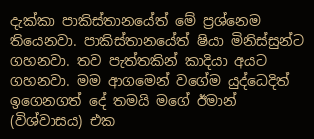දැක්කා පාකිස්තානයේත් මේ ප්‍රශ්නෙම තියෙනවා. පාකිස්තානයේත් ෂියා මිනිස්සුන්ට ගහනවා. තව පැත්තකින් කාදියා අයට ගහනවා. මම ආගමෙන් වගේම යුද්ධෙදිත් ඉගෙනගත් දේ තමයි මගේ ඊමාන් (විශ්වාසය) එක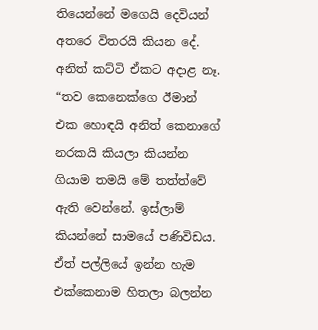තියෙන්නේ මගෙයි දෙවියන් අතරෙ විතරයි කියන දේ. අනිත් කට්ටි ඒකට අදාළ නෑ.
“තව කෙනෙක්ගෙ ඊමාන් එක හොඳයි අනිත් කෙනාගේ නරකයි කියලා කියන්න ගියාම තමයි මේ තත්ත්වේ ඇති වෙන්නේ. ඉස්ලාම් කියන්නේ සාමයේ පණිවිඩය. ඒත් පල්ලියේ ඉන්න හැම එක්කෙනාම හිතලා බලන්න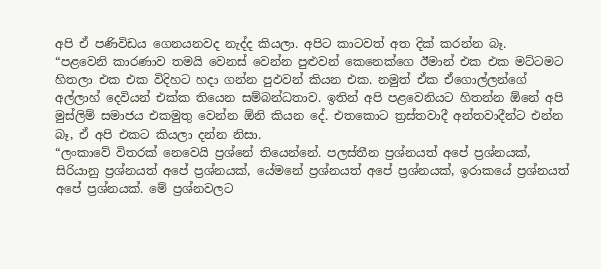අපි ඒ පණිවිඩය ගෙනයනවද නැද්ද කියලා. අපිට කාටවත් අත දික් කරන්න බෑ.
“පළවෙනි කාරණාව තමයි වෙනස් වෙන්න පුළුවන් කෙනෙක්ගෙ ඊමාන් එක එක මට්ටමට හිතලා එක එක විදිහට හදා ගන්න පුඵවන් කියන එක. නමුත් ඒක ඒගොල්ලන්ගේ අල්ලාහ් දෙවියන් එක්ක තියෙන සම්බන්ධතාව. ඉතින් අපි පළවෙනියට හිතන්න ඕනේ අපි මුස්ලිම් සමාජය එකමුතු වෙන්න ඕනි කියන දේ. එතකොට ත්‍රස්තවාදී අන්තවාදීන්ට එන්න බෑ, ඒ අපි එකට කියලා දන්න නිසා.
“ලංකාවේ විතරක් නෙවෙයි ප්‍රශ්නේ තියෙන්නේ. පලස්තීන ප්‍රශ්නයත් අපේ ප්‍රශ්නයක්, සිරියානු ප්‍රශ්නයත් අපේ ප්‍රශ්නයක්, යේමනේ ප්‍රශ්නයත් අපේ ප්‍රශ්නයක්, ඉරාකයේ ප්‍රශ්නයත් අපේ ප්‍රශ්නයක්. මේ ප්‍රශ්නවලට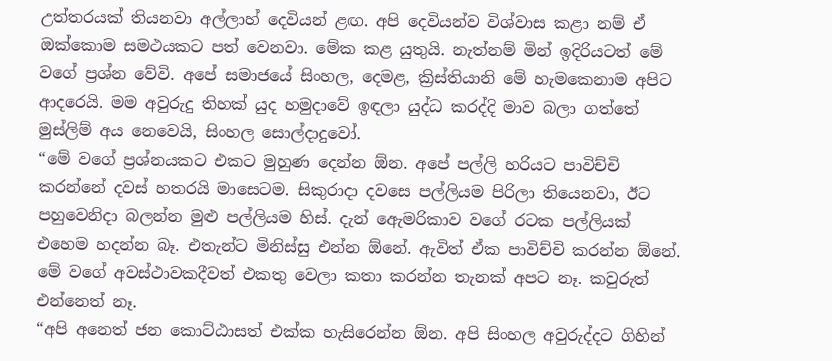උත්තරයක් තියනවා අල්ලාහ් දෙවියන් ළඟ. අපි දෙවියන්ව විශ්වාස කළා නම් ඒ ඔක්කොම සමථයකට පත් වෙනවා. මේක කළ යුතුයි. නැත්නම් මින් ඉදිරියටත් මේ වගේ ප්‍රශ්න වේවි. අපේ සමාජයේ සිංහල, දෙමළ, ක්‍රිස්තියානි මේ හැමකෙනාම අපිට ආදරෙයි. මම අවුරුදු තිහක් යුද හමුදාවේ ඉඳලා යුද්ධ කරද්දි මාව බලා ගත්තේ මුස්ලිම් අය නෙවෙයි, සිංහල සොල්දාදුවෝ.
“මේ වගේ ප්‍රශ්නයකට එකට මුහුණ දෙන්න ඕන. අපේ පල්ලි හරියට පාවිච්චි කරන්නේ දවස් හතරයි මාසෙටම. සිකුරාදා දවසෙ පල්ලියම පිරිලා තියෙනවා, ඊට පහුවෙනිදා බලන්න මුළු පල්ලියම හිස්. දැන් ඇ‍ෙමරිකාව වගේ රටක පල්ලියක් එහෙම හදන්න බෑ. එතැන්ට මිනිස්සු එන්න ඕනේ. ඇවිත් ඒක පාවිච්චි කරන්න ඕනේ. මේ වගේ අවස්ථාවකදීවත් එකතු වෙලා කතා කරන්න තැනක් අපට නෑ. කවුරුත් එන්නෙත් නෑ.
“අපි අනෙත් ජන කොට්ඨාසත් එක්ක හැසිරෙන්න ඕන. අපි සිංහල අවුරුද්දට ගිහින්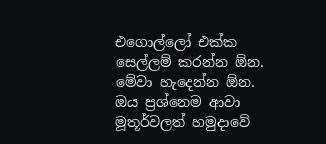එගොල්ලෝ එක්ක සෙල්ලම් කරන්න ඕන. මේවා හැදෙන්න ඕන. ඔය ප්‍රශ්නෙම ආවා මූතූර්වලත් හමුදාවේ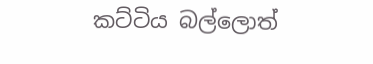කට්ටිය බල්ලොත්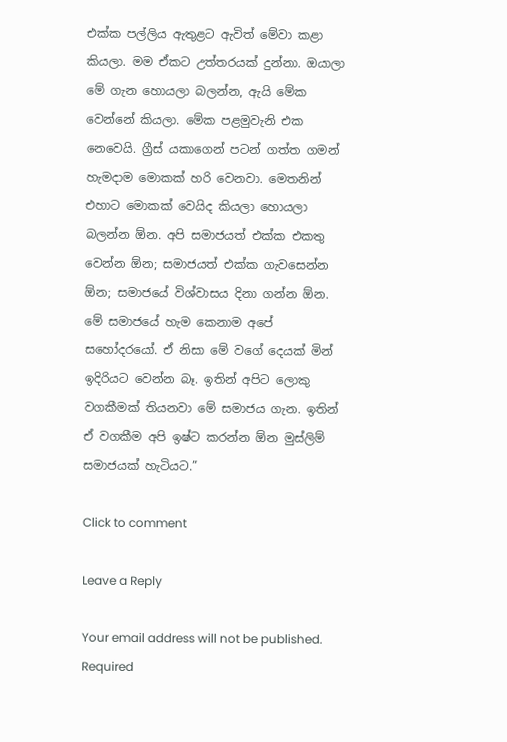එක්ක පල්ලිය ඇතුළට ඇවිත් මේවා කළා කියලා. මම ඒකට උත්තරයක් දුන්නා. ඔයාලා මේ ගැන හොයලා බලන්න, ඇයි මේක වෙන්නේ කියලා. මේක පළමුවැනි එක නෙවෙයි. ග්‍රීස් යකාගෙන් පටන් ගත්ත ගමන් හැමදාම මොකක් හරි වෙනවා. මෙතනින් එහාට මොකක් වෙයිද කියලා හොයලා බලන්න ඕන. අපි සමාජයත් එක්ක එකතු වෙන්න ඕන; සමාජයත් එක්ක ගැවසෙන්න ඕන; සමාජයේ විශ්වාසය දිනා ගන්න ඕන. මේ සමාජයේ හැම කෙනාම අපේ සහෝදරයෝ. ඒ නිසා මේ වගේ දෙයක් මින් ඉදිරියට වෙන්න බෑ. ඉතින් අපිට ලොකු වගකීමක් තියනවා මේ සමාජය ගැන. ඉතින් ඒ වගකීම අපි ඉෂ්ට කරන්න ඕන මුස්ලිම් සමාජයක් හැටියට.”

Click to comment

Leave a Reply

Your email address will not be published. Required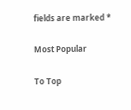fields are marked *

Most Popular

To Top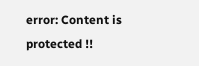error: Content is protected !!